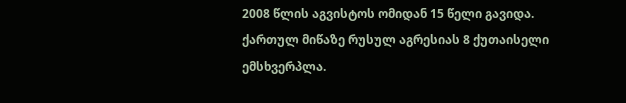2008 წლის აგვისტოს ომიდან 15 წელი გავიდა.
ქართულ მიწაზე რუსულ აგრესიას 8 ქუთაისელი ემსხვერპლა.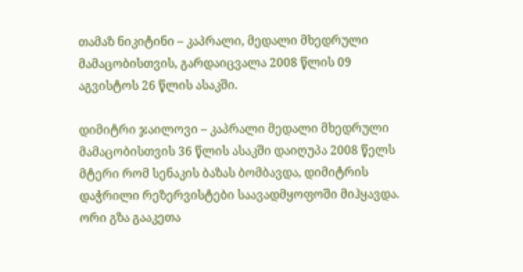თამაზ ნიკიტინი – კაპრალი, მედალი მხედრული მამაცობისთვის, გარდაიცვალა 2008 წლის 09 აგვისტოს 26 წლის ასაკში.

დიმიტრი ჯაილოვი – კაპრალი მედალი მხედრული მამაცობისთვის 36 წლის ასაკში დაიღუპა 2008 წელს
მტერი რომ სენაკის ბაზას ბომბავდა, დიმიტრის დაჭრილი რეზერვისტები საავადმყოფოში მიჰყავდა. ორი გზა გააკეთა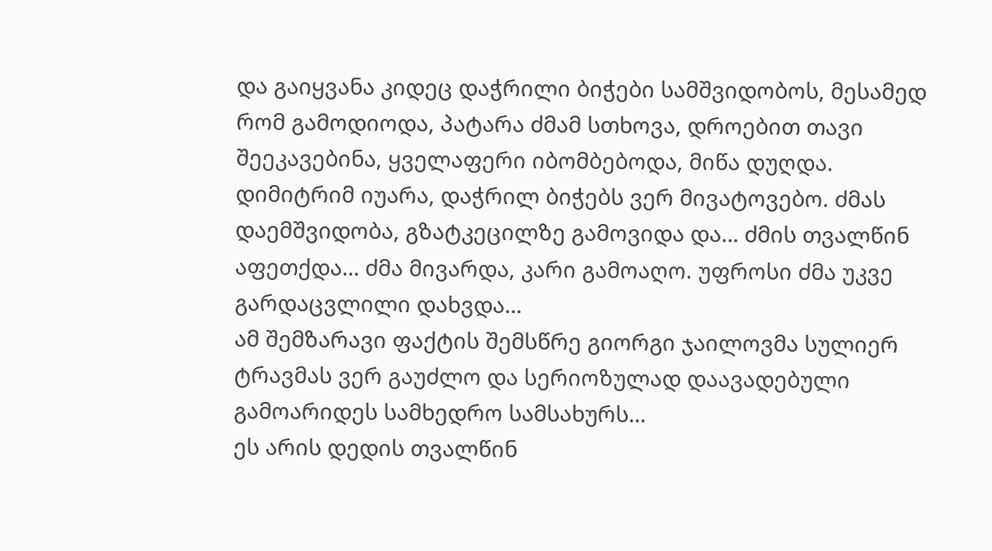და გაიყვანა კიდეც დაჭრილი ბიჭები სამშვიდობოს, მესამედ რომ გამოდიოდა, პატარა ძმამ სთხოვა, დროებით თავი შეეკავებინა, ყველაფერი იბომბებოდა, მიწა დუღდა. დიმიტრიმ იუარა, დაჭრილ ბიჭებს ვერ მივატოვებო. ძმას დაემშვიდობა, გზატკეცილზე გამოვიდა და… ძმის თვალწინ აფეთქდა… ძმა მივარდა, კარი გამოაღო. უფროსი ძმა უკვე გარდაცვლილი დახვდა…
ამ შემზარავი ფაქტის შემსწრე გიორგი ჯაილოვმა სულიერ ტრავმას ვერ გაუძლო და სერიოზულად დაავადებული გამოარიდეს სამხედრო სამსახურს…
ეს არის დედის თვალწინ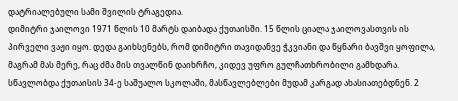დატრიალებული სამი შვილის ტრაგედია.
დიმიტრი ჯაილოვი 1971 წლის 10 მარტს დაიბადა ქუთაისში. 15 წლის ციალა ჯაილოვასთვის ის პირველი ვაჟი იყო. დედა გაიხსენებს, რომ დიმიტრი თავიდანვე ჭკვიანი და წყნარი ბავშვი ყოფილა, მაგრამ მას მერე, რაც ძმა მის თვალწინ დაიხრჩო, კიდევ უფრო გულჩათხრობილი გამხდარა. სწავლობდა ქუთაისის 34-ე საშუალო სკოლაში, მასწავლებლები მუდამ კარგად ახასიათებდნენ. 2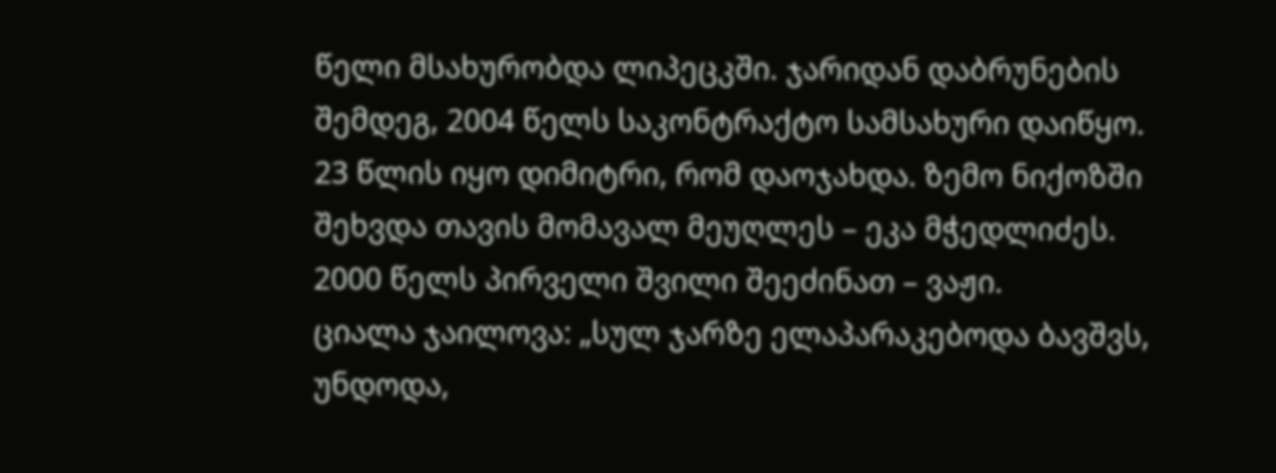წელი მსახურობდა ლიპეცკში. ჯარიდან დაბრუნების შემდეგ, 2004 წელს საკონტრაქტო სამსახური დაიწყო.
23 წლის იყო დიმიტრი, რომ დაოჯახდა. ზემო ნიქოზში შეხვდა თავის მომავალ მეუღლეს – ეკა მჭედლიძეს.
2000 წელს პირველი შვილი შეეძინათ – ვაჟი.
ციალა ჯაილოვა: „სულ ჯარზე ელაპარაკებოდა ბავშვს, უნდოდა,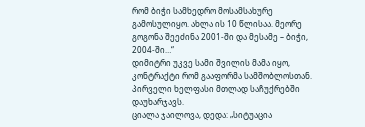რომ ბიჭი სამხედრო მოსამსახურე გამოსულიყო. ახლა ის 10 წლისაა. მეორე გოგონა შეეძინა 2001-ში და მესამე – ბიჭი, 2004-ში…“
დიმიტრი უკვე სამი შვილის მამა იყო, კონტრაქტი რომ გააფორმა სამშობლოსთან. პირველი ხელფასი მთლად საჩუქრებში დაუხარჯავს.
ციალა ჯაილოვა, დედა: „სიტუაცია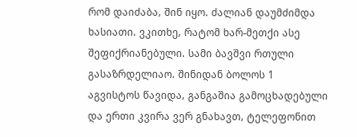რომ დაიძაბა, შინ იყო. ძალიან დაუმძიმდა ხასიათი. ვკითხე, რატომ ხარ-მეთქი ასე შეფიქრიანებული. სამი ბავშვი რთული გასაზრდელიაო. შინიდან ბოლოს 1 აგვისტოს წავიდა, განგაშია გამოცხადებული და ერთი კვირა ვერ გნახავთ, ტელეფონით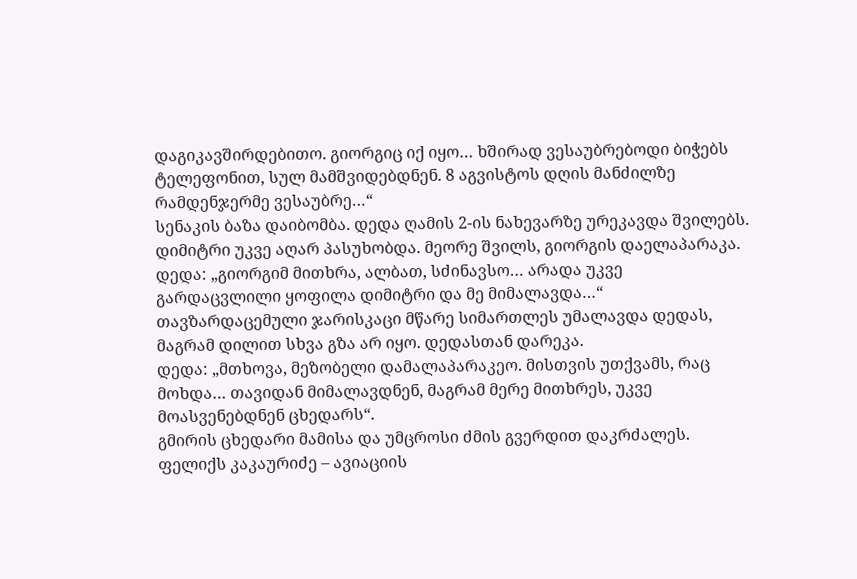დაგიკავშირდებითო. გიორგიც იქ იყო… ხშირად ვესაუბრებოდი ბიჭებს ტელეფონით, სულ მამშვიდებდნენ. 8 აგვისტოს დღის მანძილზე რამდენჯერმე ვესაუბრე…“
სენაკის ბაზა დაიბომბა. დედა ღამის 2-ის ნახევარზე ურეკავდა შვილებს. დიმიტრი უკვე აღარ პასუხობდა. მეორე შვილს, გიორგის დაელაპარაკა.
დედა: „გიორგიმ მითხრა, ალბათ, სძინავსო… არადა უკვე გარდაცვლილი ყოფილა დიმიტრი და მე მიმალავდა…“
თავზარდაცემული ჯარისკაცი მწარე სიმართლეს უმალავდა დედას, მაგრამ დილით სხვა გზა არ იყო. დედასთან დარეკა.
დედა: „მთხოვა, მეზობელი დამალაპარაკეო. მისთვის უთქვამს, რაც მოხდა… თავიდან მიმალავდნენ, მაგრამ მერე მითხრეს, უკვე მოასვენებდნენ ცხედარს“.
გმირის ცხედარი მამისა და უმცროსი ძმის გვერდით დაკრძალეს.
ფელიქს კაკაურიძე – ავიაციის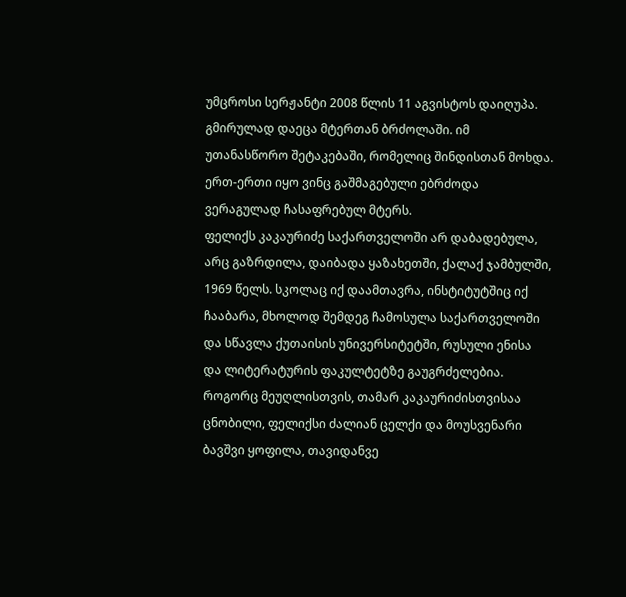უმცროსი სერჟანტი 2008 წლის 11 აგვისტოს დაიღუპა.
გმირულად დაეცა მტერთან ბრძოლაში. იმ უთანასწორო შეტაკებაში, რომელიც შინდისთან მოხდა.
ერთ-ერთი იყო ვინც გაშმაგებული ებრძოდა ვერაგულად ჩასაფრებულ მტერს.
ფელიქს კაკაურიძე საქართველოში არ დაბადებულა, არც გაზრდილა, დაიბადა ყაზახეთში, ქალაქ ჯამბულში, 1969 წელს. სკოლაც იქ დაამთავრა, ინსტიტუტშიც იქ ჩააბარა, მხოლოდ შემდეგ ჩამოსულა საქართველოში და სწავლა ქუთაისის უნივერსიტეტში, რუსული ენისა და ლიტერატურის ფაკულტეტზე გაუგრძელებია.
როგორც მეუღლისთვის, თამარ კაკაურიძისთვისაა ცნობილი, ფელიქსი ძალიან ცელქი და მოუსვენარი ბავშვი ყოფილა, თავიდანვე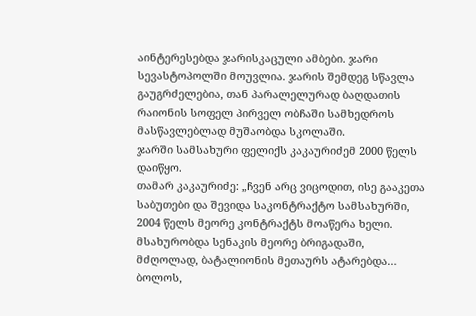აინტერესებდა ჯარისკაცული ამბები. ჯარი სევასტოპოლში მოუვლია. ჯარის შემდეგ სწავლა გაუგრძელებია, თან პარალელურად ბაღდათის რაიონის სოფელ პირველ ობჩაში სამხედროს მასწავლებლად მუშაობდა სკოლაში.
ჯარში სამსახური ფელიქს კაკაურიძემ 2000 წელს დაიწყო.
თამარ კაკაურიძე: „ჩვენ არც ვიცოდით, ისე გააკეთა საბუთები და შევიდა საკონტრაქტო სამსახურში, 2004 წელს მეორე კონტრაქტს მოაწერა ხელი. მსახურობდა სენაკის მეორე ბრიგადაში, მძღოლად, ბატალიონის მეთაურს ატარებდა… ბოლოს,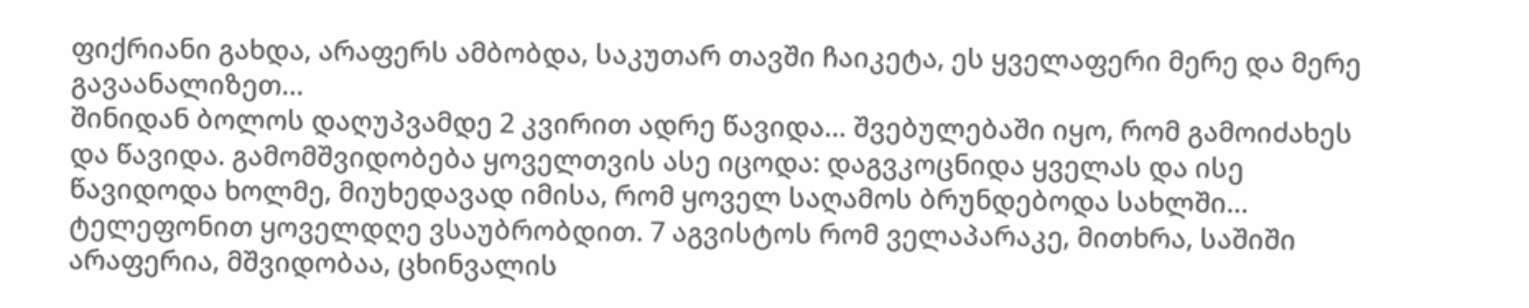ფიქრიანი გახდა, არაფერს ამბობდა, საკუთარ თავში ჩაიკეტა, ეს ყველაფერი მერე და მერე გავაანალიზეთ…
შინიდან ბოლოს დაღუპვამდე 2 კვირით ადრე წავიდა… შვებულებაში იყო, რომ გამოიძახეს და წავიდა. გამომშვიდობება ყოველთვის ასე იცოდა: დაგვკოცნიდა ყველას და ისე წავიდოდა ხოლმე, მიუხედავად იმისა, რომ ყოველ საღამოს ბრუნდებოდა სახლში… ტელეფონით ყოველდღე ვსაუბრობდით. 7 აგვისტოს რომ ველაპარაკე, მითხრა, საშიში არაფერია, მშვიდობაა, ცხინვალის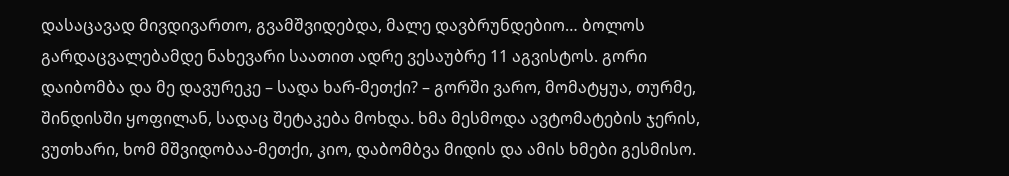დასაცავად მივდივართო, გვამშვიდებდა, მალე დავბრუნდებიო… ბოლოს გარდაცვალებამდე ნახევარი საათით ადრე ვესაუბრე 11 აგვისტოს. გორი დაიბომბა და მე დავურეკე – სადა ხარ-მეთქი? – გორში ვარო, მომატყუა, თურმე, შინდისში ყოფილან, სადაც შეტაკება მოხდა. ხმა მესმოდა ავტომატების ჯერის, ვუთხარი, ხომ მშვიდობაა-მეთქი, კიო, დაბომბვა მიდის და ამის ხმები გესმისო.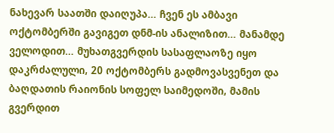ნახევარ საათში დაიღუპა… ჩვენ ეს ამბავი ოქტომბერში გავიგეთ დნმ-ის ანალიზით… მანამდე ველოდით… მუხათგვერდის სასაფლაოზე იყო დაკრძალული, 20 ოქტომბერს გადმოვასვენეთ და ბაღდათის რაიონის სოფელ საიმედოში, მამის გვერდით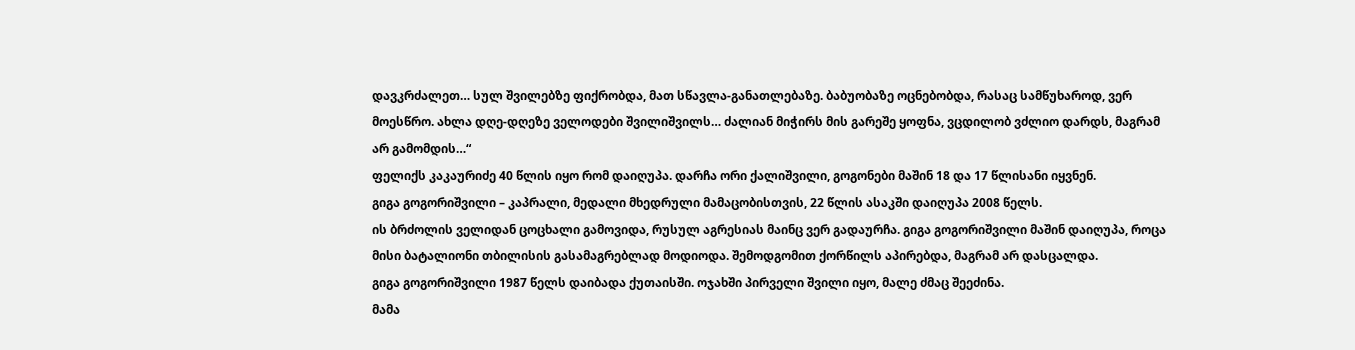დავკრძალეთ… სულ შვილებზე ფიქრობდა, მათ სწავლა-განათლებაზე. ბაბუობაზე ოცნებობდა, რასაც სამწუხაროდ, ვერ მოესწრო. ახლა დღე-დღეზე ველოდები შვილიშვილს… ძალიან მიჭირს მის გარეშე ყოფნა, ვცდილობ ვძლიო დარდს, მაგრამ არ გამომდის…“
ფელიქს კაკაურიძე 40 წლის იყო რომ დაიღუპა. დარჩა ორი ქალიშვილი, გოგონები მაშინ 18 და 17 წლისანი იყვნენ.
გიგა გოგორიშვილი – კაპრალი, მედალი მხედრული მამაცობისთვის, 22 წლის ასაკში დაიღუპა 2008 წელს.
ის ბრძოლის ველიდან ცოცხალი გამოვიდა, რუსულ აგრესიას მაინც ვერ გადაურჩა. გიგა გოგორიშვილი მაშინ დაიღუპა, როცა მისი ბატალიონი თბილისის გასამაგრებლად მოდიოდა. შემოდგომით ქორწილს აპირებდა, მაგრამ არ დასცალდა.
გიგა გოგორიშვილი 1987 წელს დაიბადა ქუთაისში. ოჯახში პირველი შვილი იყო, მალე ძმაც შეეძინა.
მამა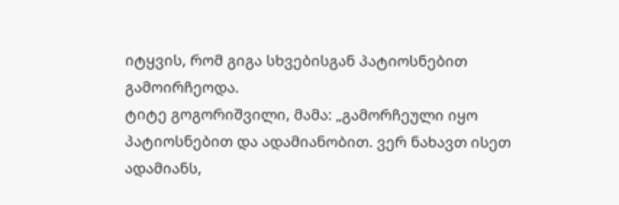იტყვის, რომ გიგა სხვებისგან პატიოსნებით გამოირჩეოდა.
ტიტე გოგორიშვილი, მამა: „გამორჩეული იყო პატიოსნებით და ადამიანობით. ვერ ნახავთ ისეთ ადამიანს,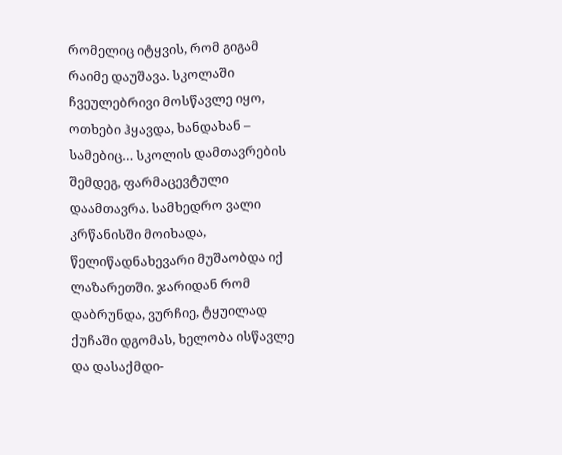რომელიც იტყვის, რომ გიგამ რაიმე დაუშავა. სკოლაში ჩვეულებრივი მოსწავლე იყო, ოთხები ჰყავდა, ხანდახან – სამებიც… სკოლის დამთავრების შემდეგ, ფარმაცევტული დაამთავრა. სამხედრო ვალი კრწანისში მოიხადა, წელიწადნახევარი მუშაობდა იქ ლაზარეთში. ჯარიდან რომ დაბრუნდა, ვურჩიე, ტყუილად ქუჩაში დგომას, ხელობა ისწავლე და დასაქმდი-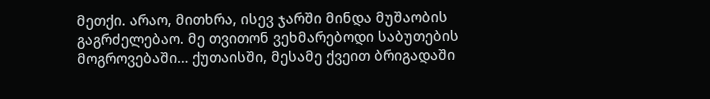მეთქი. არაო, მითხრა, ისევ ჯარში მინდა მუშაობის გაგრძელებაო. მე თვითონ ვეხმარებოდი საბუთების მოგროვებაში… ქუთაისში, მესამე ქვეით ბრიგადაში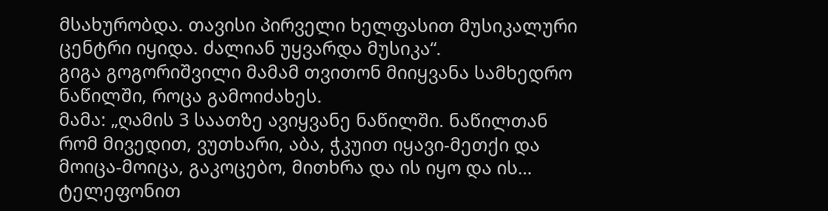მსახურობდა. თავისი პირველი ხელფასით მუსიკალური ცენტრი იყიდა. ძალიან უყვარდა მუსიკა“.
გიგა გოგორიშვილი მამამ თვითონ მიიყვანა სამხედრო ნაწილში, როცა გამოიძახეს.
მამა: „ღამის 3 საათზე ავიყვანე ნაწილში. ნაწილთან რომ მივედით, ვუთხარი, აბა, ჭკუით იყავი-მეთქი და მოიცა-მოიცა, გაკოცებო, მითხრა და ის იყო და ის… ტელეფონით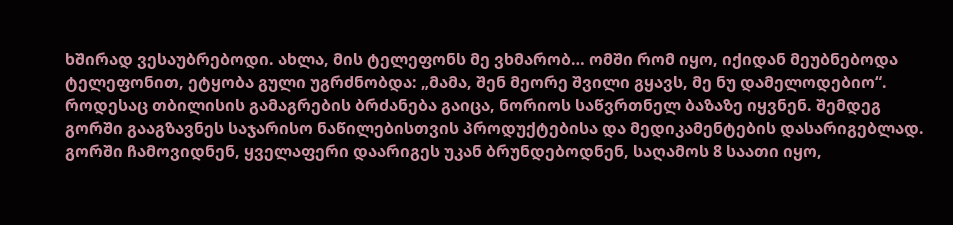ხშირად ვესაუბრებოდი. ახლა, მის ტელეფონს მე ვხმარობ… ომში რომ იყო, იქიდან მეუბნებოდა ტელეფონით, ეტყობა გული უგრძნობდა: „მამა, შენ მეორე შვილი გყავს, მე ნუ დამელოდებიო“. როდესაც თბილისის გამაგრების ბრძანება გაიცა, ნორიოს საწვრთნელ ბაზაზე იყვნენ. შემდეგ გორში გააგზავნეს საჯარისო ნაწილებისთვის პროდუქტებისა და მედიკამენტების დასარიგებლად. გორში ჩამოვიდნენ, ყველაფერი დაარიგეს უკან ბრუნდებოდნენ, საღამოს 8 საათი იყო,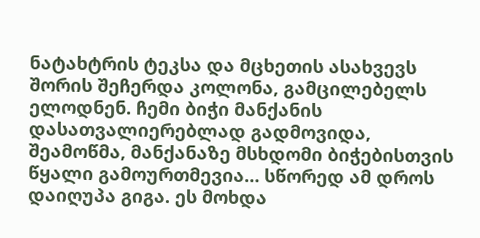ნატახტრის ტეკსა და მცხეთის ასახვევს შორის შეჩერდა კოლონა, გამცილებელს ელოდნენ. ჩემი ბიჭი მანქანის დასათვალიერებლად გადმოვიდა, შეამოწმა, მანქანაზე მსხდომი ბიჭებისთვის წყალი გამოურთმევია… სწორედ ამ დროს დაიღუპა გიგა. ეს მოხდა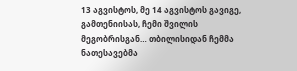13 აგვისტოს, მე 14 აგვისტოს გავიგე, გამთენიისას, ჩემი შვილის მეგობრისგან… თბილისიდან ჩემმა ნათესავებმა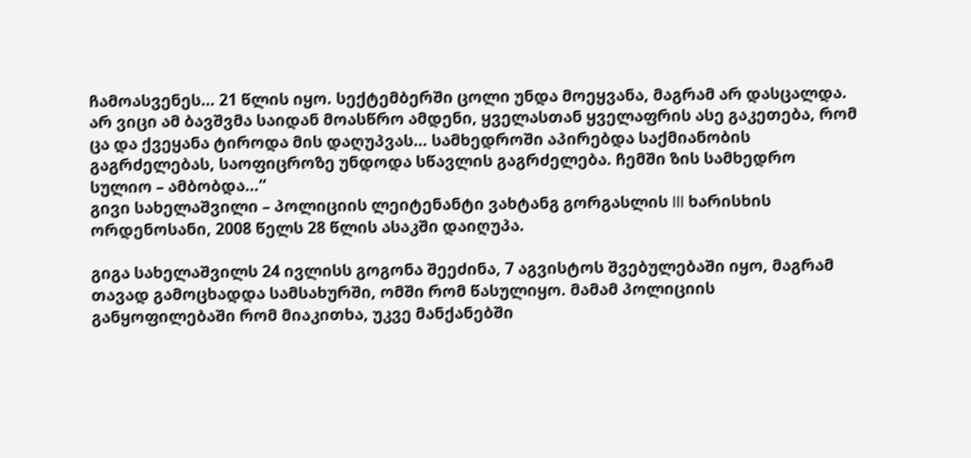ჩამოასვენეს… 21 წლის იყო. სექტემბერში ცოლი უნდა მოეყვანა, მაგრამ არ დასცალდა. არ ვიცი ამ ბავშვმა საიდან მოასწრო ამდენი, ყველასთან ყველაფრის ასე გაკეთება, რომ ცა და ქვეყანა ტიროდა მის დაღუპვას… სამხედროში აპირებდა საქმიანობის გაგრძელებას, საოფიცროზე უნდოდა სწავლის გაგრძელება. ჩემში ზის სამხედრო სულიო – ამბობდა…“
გივი სახელაშვილი – პოლიციის ლეიტენანტი ვახტანგ გორგასლის III ხარისხის ორდენოსანი, 2008 წელს 28 წლის ასაკში დაიღუპა.

გიგა სახელაშვილს 24 ივლისს გოგონა შეეძინა, 7 აგვისტოს შვებულებაში იყო, მაგრამ თავად გამოცხადდა სამსახურში, ომში რომ წასულიყო. მამამ პოლიციის განყოფილებაში რომ მიაკითხა, უკვე მანქანებში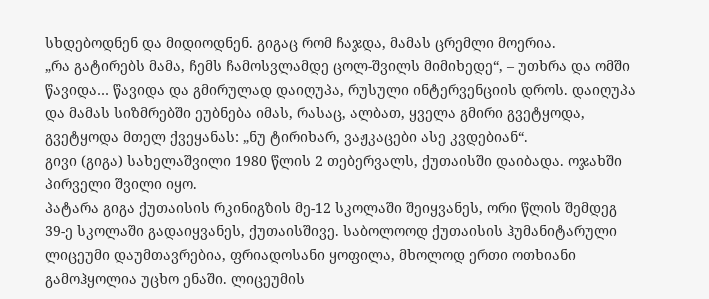სხდებოდნენ და მიდიოდნენ. გიგაც რომ ჩაჯდა, მამას ცრემლი მოერია.
„რა გატირებს მამა, ჩემს ჩამოსვლამდე ცოლ-შვილს მიმიხედე“, – უთხრა და ომში წავიდა… წავიდა და გმირულად დაიღუპა, რუსული ინტერვენციის დროს. დაიღუპა და მამას სიზმრებში ეუბნება იმას, რასაც, ალბათ, ყველა გმირი გვეტყოდა, გვეტყოდა მთელ ქვეყანას: „ნუ ტირიხარ, ვაჟკაცები ასე კვდებიან“.
გივი (გიგა) სახელაშვილი 1980 წლის 2 თებერვალს, ქუთაისში დაიბადა. ოჯახში პირველი შვილი იყო.
პატარა გიგა ქუთაისის რკინიგზის მე-12 სკოლაში შეიყვანეს, ორი წლის შემდეგ 39-ე სკოლაში გადაიყვანეს, ქუთაისშივე. საბოლოოდ ქუთაისის ჰუმანიტარული ლიცეუმი დაუმთავრებია, ფრიადოსანი ყოფილა, მხოლოდ ერთი ოთხიანი გამოჰყოლია უცხო ენაში. ლიცეუმის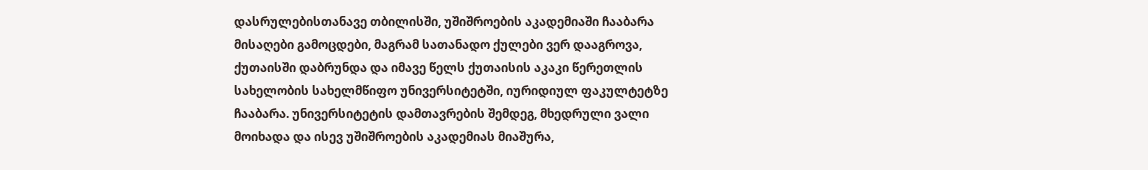დასრულებისთანავე თბილისში, უშიშროების აკადემიაში ჩააბარა მისაღები გამოცდები, მაგრამ სათანადო ქულები ვერ დააგროვა, ქუთაისში დაბრუნდა და იმავე წელს ქუთაისის აკაკი წერეთლის სახელობის სახელმწიფო უნივერსიტეტში, იურიდიულ ფაკულტეტზე ჩააბარა. უნივერსიტეტის დამთავრების შემდეგ, მხედრული ვალი მოიხადა და ისევ უშიშროების აკადემიას მიაშურა,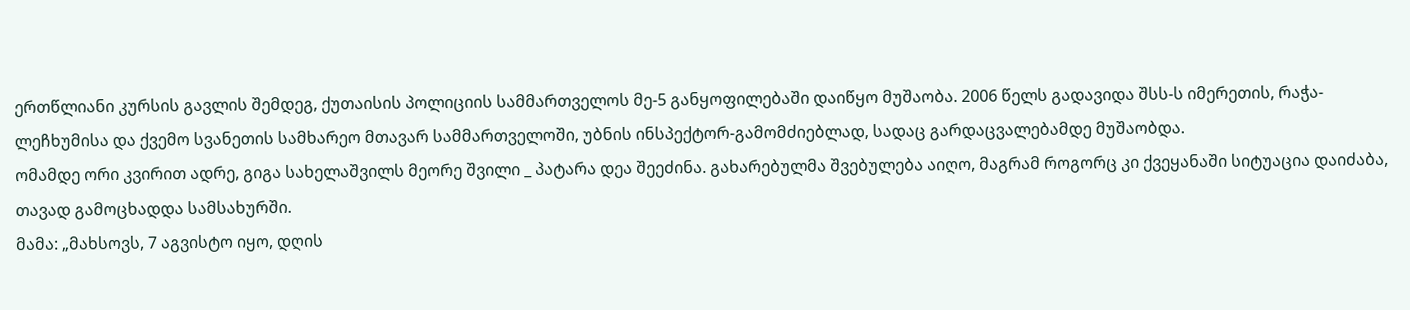ერთწლიანი კურსის გავლის შემდეგ, ქუთაისის პოლიციის სამმართველოს მე-5 განყოფილებაში დაიწყო მუშაობა. 2006 წელს გადავიდა შსს-ს იმერეთის, რაჭა-ლეჩხუმისა და ქვემო სვანეთის სამხარეო მთავარ სამმართველოში, უბნის ინსპექტორ-გამომძიებლად, სადაც გარდაცვალებამდე მუშაობდა.
ომამდე ორი კვირით ადრე, გიგა სახელაშვილს მეორე შვილი _ პატარა დეა შეეძინა. გახარებულმა შვებულება აიღო, მაგრამ როგორც კი ქვეყანაში სიტუაცია დაიძაბა, თავად გამოცხადდა სამსახურში.
მამა: „მახსოვს, 7 აგვისტო იყო, დღის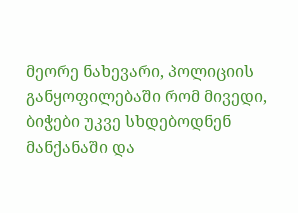მეორე ნახევარი, პოლიციის განყოფილებაში რომ მივედი, ბიჭები უკვე სხდებოდნენ მანქანაში და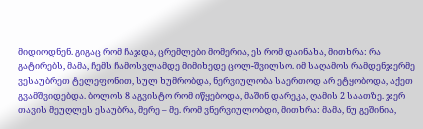მიდიოდნენ. გიგაც რომ ჩაჯდა, ცრემლები მომერია, ეს რომ დაინახა, მითხრა: რა გატირებს, მამა, ჩემს ჩამოსვლამდე მიმიხედე ცოლ-შვილსო. იმ საღამოს რამდენჯერმე ვესაუბრეთ ტელეფონით, სულ ხუმრობდა, ნერვიულობა საერთოდ არ ეტყობოდა, აქეთ გვამშვიდებდა. ბოლოს 8 აგვისტო რომ იწყებოდა, მაშინ დარეკა, ღამის 2 საათზე. ჯერ თავის მეუღლეს ესაუბრა, მერე – მე. რომ ვნერვიულობდი, მითხრა: მამა, ნუ გეშინია,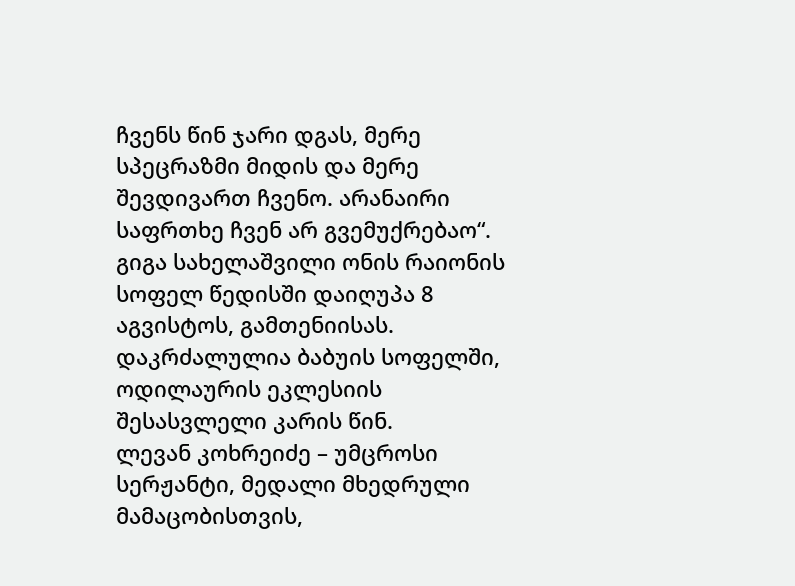ჩვენს წინ ჯარი დგას, მერე სპეცრაზმი მიდის და მერე შევდივართ ჩვენო. არანაირი საფრთხე ჩვენ არ გვემუქრებაო“.
გიგა სახელაშვილი ონის რაიონის სოფელ წედისში დაიღუპა 8 აგვისტოს, გამთენიისას. დაკრძალულია ბაბუის სოფელში, ოდილაურის ეკლესიის შესასვლელი კარის წინ.
ლევან კოხრეიძე – უმცროსი სერჟანტი, მედალი მხედრული მამაცობისთვის,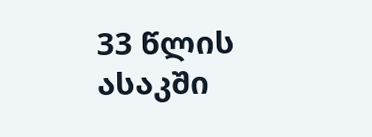33 წლის ასაკში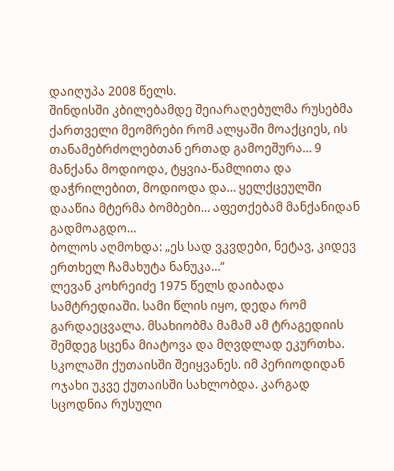დაიღუპა 2008 წელს.
შინდისში კბილებამდე შეიარაღებულმა რუსებმა ქართველი მეომრები რომ ალყაში მოაქციეს, ის თანამებრძოლებთან ერთად გამოეშურა… 9 მანქანა მოდიოდა, ტყვია-წამლითა და დაჭრილებით, მოდიოდა და… ყელქცეულში დააწია მტერმა ბომბები… აფეთქებამ მანქანიდან გადმოაგდო…
ბოლოს აღმოხდა: „ეს სად ვკვდები, ნეტავ, კიდევ ერთხელ ჩამახუტა ნანუკა…“
ლევან კოხრეიძე 1975 წელს დაიბადა სამტრედიაში. სამი წლის იყო, დედა რომ გარდაეცვალა. მსახიობმა მამამ ამ ტრაგედიის შემდეგ სცენა მიატოვა და მღვდლად ეკურთხა.
სკოლაში ქუთაისში შეიყვანეს. იმ პერიოდიდან ოჯახი უკვე ქუთაისში სახლობდა. კარგად სცოდნია რუსული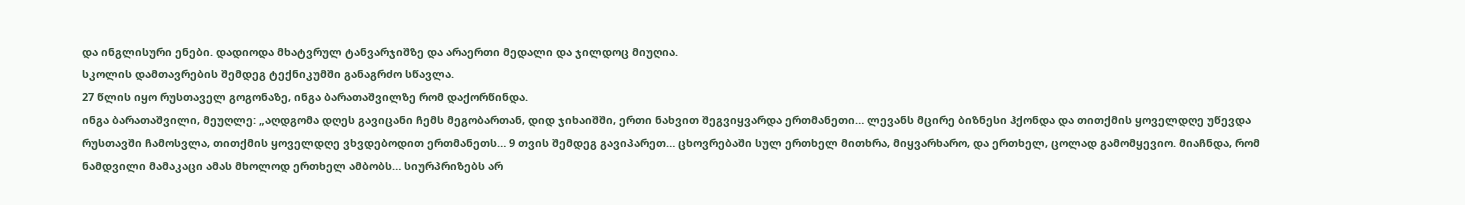და ინგლისური ენები. დადიოდა მხატვრულ ტანვარჯიშზე და არაერთი მედალი და ჯილდოც მიუღია.
სკოლის დამთავრების შემდეგ ტექნიკუმში განაგრძო სწავლა.
27 წლის იყო რუსთაველ გოგონაზე, ინგა ბარათაშვილზე რომ დაქორწინდა.
ინგა ბარათაშვილი, მეუღლე: „აღდგომა დღეს გავიცანი ჩემს მეგობართან, დიდ ჯიხაიშში, ერთი ნახვით შეგვიყვარდა ერთმანეთი… ლევანს მცირე ბიზნესი ჰქონდა და თითქმის ყოველდღე უწევდა რუსთავში ჩამოსვლა, თითქმის ყოველდღე ვხვდებოდით ერთმანეთს… 9 თვის შემდეგ გავიპარეთ… ცხოვრებაში სულ ერთხელ მითხრა, მიყვარხარო, და ერთხელ, ცოლად გამომყევიო. მიაჩნდა, რომ ნამდვილი მამაკაცი ამას მხოლოდ ერთხელ ამბობს… სიურპრიზებს არ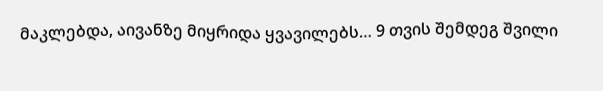მაკლებდა, აივანზე მიყრიდა ყვავილებს… 9 თვის შემდეგ შვილი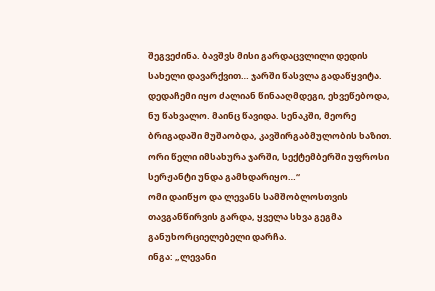შეგვეძინა. ბავშვს მისი გარდაცვლილი დედის სახელი დავარქვით… ჯარში წასვლა გადაწყვიტა. დედაჩემი იყო ძალიან წინააღმდეგი, ეხვეწებოდა, ნუ წახვალო. მაინც წავიდა. სენაკში, მეორე ბრიგადაში მუშაობდა, კავშირგაბმულობის ხაზით. ორი წელი იმსახურა ჯარში, სექტემბერში უფროსი სერჟანტი უნდა გამხდარიყო…“
ომი დაიწყო და ლევანს სამშობლოსთვის თავგანწირვის გარდა, ყველა სხვა გეგმა განუხორციელებელი დარჩა.
ინგა: „ლევანი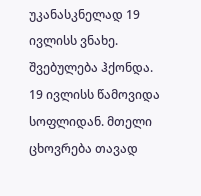უკანასკნელად 19 ივლისს ვნახე. შვებულება ჰქონდა. 19 ივლისს წამოვიდა სოფლიდან. მთელი ცხოვრება თავად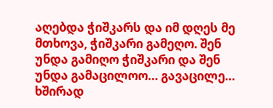აღებდა ჭიშკარს და იმ დღეს მე მთხოვა, ჭიშკარი გამეღო. შენ უნდა გამიღო ჭიშკარი და შენ უნდა გამაცილოო… გავაცილე… ხშირად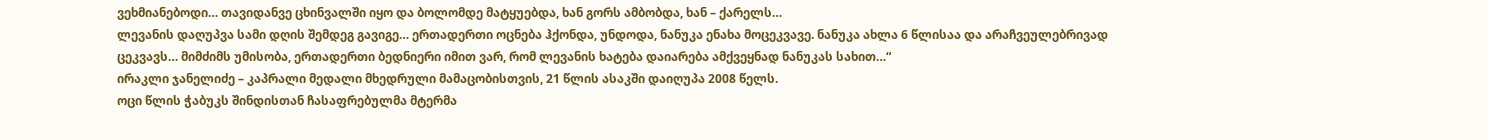ვეხმიანებოდი… თავიდანვე ცხინვალში იყო და ბოლომდე მატყუებდა, ხან გორს ამბობდა, ხან – ქარელს…
ლევანის დაღუპვა სამი დღის შემდეგ გავიგე… ერთადერთი ოცნება ჰქონდა, უნდოდა, ნანუკა ენახა მოცეკვავე. ნანუკა ახლა 6 წლისაა და არაჩვეულებრივად ცეკვავს… მიმძიმს უმისობა, ერთადერთი ბედნიერი იმით ვარ, რომ ლევანის ხატება დაიარება ამქვეყნად ნანუკას სახით…“
ირაკლი ჯანელიძე – კაპრალი მედალი მხედრული მამაცობისთვის, 21 წლის ასაკში დაიღუპა 2008 წელს.
ოცი წლის ჭაბუკს შინდისთან ჩასაფრებულმა მტერმა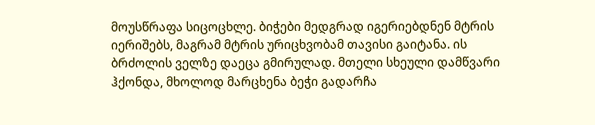მოუსწრაფა სიცოცხლე. ბიჭები მედგრად იგერიებდნენ მტრის იერიშებს, მაგრამ მტრის ურიცხვობამ თავისი გაიტანა. ის ბრძოლის ველზე დაეცა გმირულად. მთელი სხეული დამწვარი ჰქონდა, მხოლოდ მარცხენა ბეჭი გადარჩა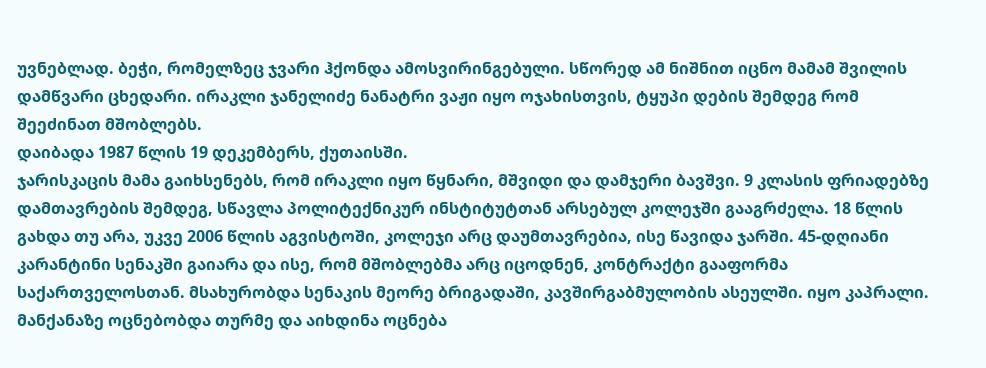უვნებლად. ბეჭი, რომელზეც ჯვარი ჰქონდა ამოსვირინგებული. სწორედ ამ ნიშნით იცნო მამამ შვილის დამწვარი ცხედარი. ირაკლი ჯანელიძე ნანატრი ვაჟი იყო ოჯახისთვის, ტყუპი დების შემდეგ რომ შეეძინათ მშობლებს.
დაიბადა 1987 წლის 19 დეკემბერს, ქუთაისში.
ჯარისკაცის მამა გაიხსენებს, რომ ირაკლი იყო წყნარი, მშვიდი და დამჯერი ბავშვი. 9 კლასის ფრიადებზე დამთავრების შემდეგ, სწავლა პოლიტექნიკურ ინსტიტუტთან არსებულ კოლეჯში გააგრძელა. 18 წლის გახდა თუ არა, უკვე 2006 წლის აგვისტოში, კოლეჯი არც დაუმთავრებია, ისე წავიდა ჯარში. 45-დღიანი კარანტინი სენაკში გაიარა და ისე, რომ მშობლებმა არც იცოდნენ, კონტრაქტი გააფორმა საქართველოსთან. მსახურობდა სენაკის მეორე ბრიგადაში, კავშირგაბმულობის ასეულში. იყო კაპრალი.
მანქანაზე ოცნებობდა თურმე და აიხდინა ოცნება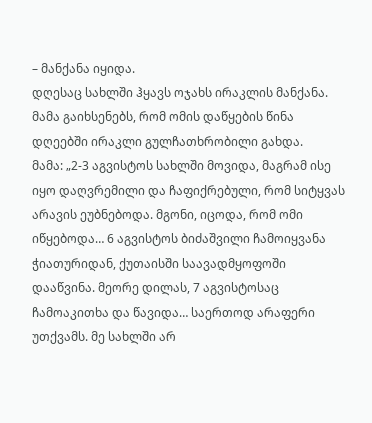– მანქანა იყიდა.
დღესაც სახლში ჰყავს ოჯახს ირაკლის მანქანა.
მამა გაიხსენებს, რომ ომის დაწყების წინა დღეებში ირაკლი გულჩათხრობილი გახდა.
მამა: „2-3 აგვისტოს სახლში მოვიდა, მაგრამ ისე იყო დაღვრემილი და ჩაფიქრებული, რომ სიტყვას არავის ეუბნებოდა. მგონი, იცოდა, რომ ომი იწყებოდა… 6 აგვისტოს ბიძაშვილი ჩამოიყვანა ჭიათურიდან, ქუთაისში საავადმყოფოში დააწვინა. მეორე დილას, 7 აგვისტოსაც ჩამოაკითხა და წავიდა… საერთოდ არაფერი უთქვამს. მე სახლში არ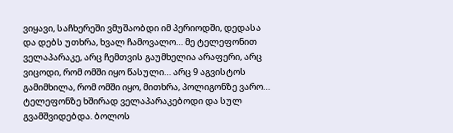ვიყავი, საჩხერეში ვმუშაობდი იმ პერიოდში, დედასა და დებს უთხრა, ხვალ ჩამოვალო… მე ტელეფონით ველაპარაკე, არც ჩემთვის გაუმხელია არაფერი, არც ვიცოდი, რომ ომში იყო წასული… არც 9 აგვისტოს გამიმხილა, რომ ომში იყო, მითხრა, პოლიგონზე ვარო… ტელეფონზე ხშირად ველაპარაკებოდი და სულ გვამშვიდებდა. ბოლოს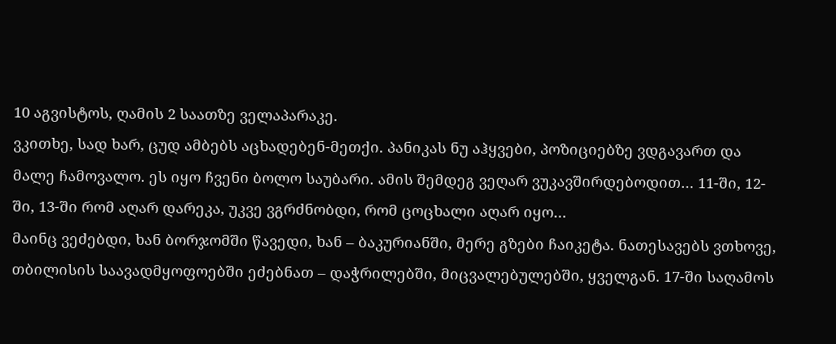10 აგვისტოს, ღამის 2 საათზე ველაპარაკე.
ვკითხე, სად ხარ, ცუდ ამბებს აცხადებენ-მეთქი. პანიკას ნუ აჰყვები, პოზიციებზე ვდგავართ და მალე ჩამოვალო. ეს იყო ჩვენი ბოლო საუბარი. ამის შემდეგ ვეღარ ვუკავშირდებოდით… 11-ში, 12-ში, 13-ში რომ აღარ დარეკა, უკვე ვგრძნობდი, რომ ცოცხალი აღარ იყო…
მაინც ვეძებდი, ხან ბორჯომში წავედი, ხან – ბაკურიანში, მერე გზები ჩაიკეტა. ნათესავებს ვთხოვე, თბილისის საავადმყოფოებში ეძებნათ – დაჭრილებში, მიცვალებულებში, ყველგან. 17-ში საღამოს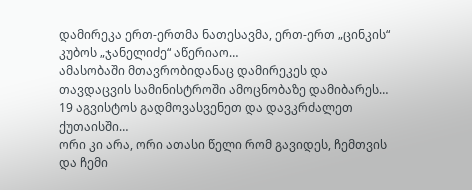დამირეკა ერთ-ერთმა ნათესავმა, ერთ-ერთ „ცინკის“ კუბოს „ჯანელიძე“ აწერიაო…
ამასობაში მთავრობიდანაც დამირეკეს და თავდაცვის სამინისტროში ამოცნობაზე დამიბარეს… 19 აგვისტოს გადმოვასვენეთ და დავკრძალეთ ქუთაისში…
ორი კი არა, ორი ათასი წელი რომ გავიდეს, ჩემთვის და ჩემი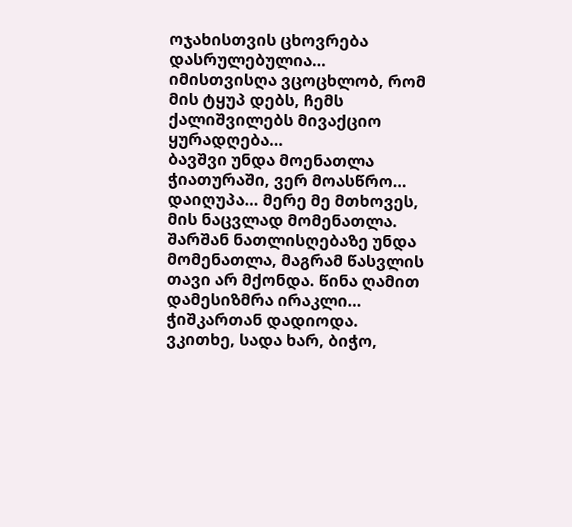ოჯახისთვის ცხოვრება დასრულებულია… იმისთვისღა ვცოცხლობ, რომ მის ტყუპ დებს, ჩემს ქალიშვილებს მივაქციო ყურადღება…
ბავშვი უნდა მოენათლა ჭიათურაში, ვერ მოასწრო… დაიღუპა… მერე მე მთხოვეს, მის ნაცვლად მომენათლა. შარშან ნათლისღებაზე უნდა მომენათლა, მაგრამ წასვლის თავი არ მქონდა. წინა ღამით დამესიზმრა ირაკლი… ჭიშკართან დადიოდა. ვკითხე, სადა ხარ, ბიჭო,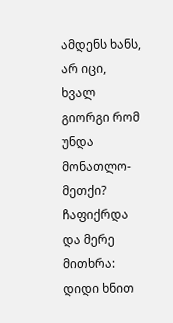ამდენს ხანს, არ იცი, ხვალ გიორგი რომ უნდა მონათლო-მეთქი? ჩაფიქრდა და მერე მითხრა: დიდი ხნით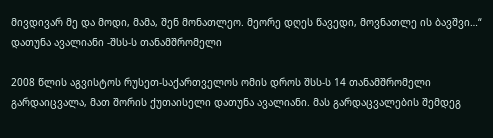მივდივარ მე და მოდი, მამა, შენ მონათლეო. მეორე დღეს წავედი, მოვნათლე ის ბავშვი…“
დათუნა ავალიანი -შსს-ს თანამშრომელი

2008 წლის აგვისტოს რუსეთ-საქართველოს ომის დროს შსს-ს 14 თანამშრომელი გარდაიცვალა, მათ შორის ქუთაისელი დათუნა ავალიანი. მას გარდაცვალების შემდეგ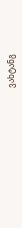ვახტანგ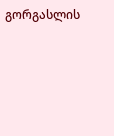გორგასლის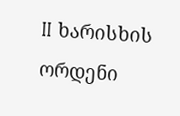II ხარისხის ორდენი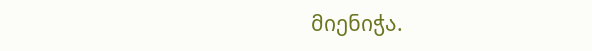მიენიჭა.